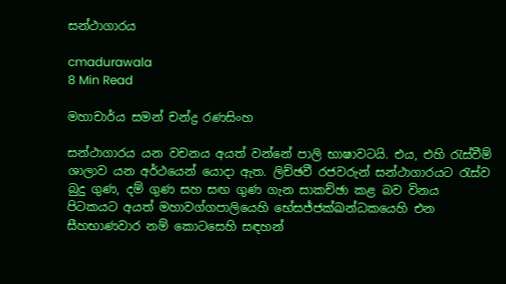සන්ථාගාරය

cmadurawala
8 Min Read

මහාචාර්ය සමන් චන්ද්‍ර රණසිංහ

සන්ථාගාරය යන වචනය අයත් වන්නේ පාලි භාෂාවටයි. එය, එහි රැස්වීම් ශාලාව යන අර්ථයෙන් යොදා ඇත. ලිච්ඡවී රජවරුන් සන්ථාගාරයට රැස්ව බුදු ගුණ, දම් ගුණ සහ සඟ ගුණ ගැන සාකච්ඡා කළ බව විනය පිටකයට අයත් මහාවග්ගපාලියෙහි භේසජ්ජක්ඛන්ධකයෙහි එන සීහභාණවාර නම් කොටසෙහි සඳහන්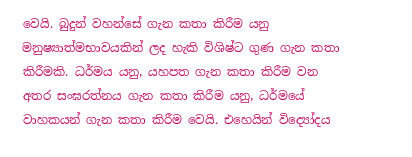වෙයි. බුදුන් වහන්සේ ගැන කතා කිරීම යනු මනුෂ්‍යාත්මභාවයකින් ලද හැකි විශිෂ්ට ගුණ ගැන කතා කිරීමකි. ධර්මය යනු, යහපත ගැන කතා කිරීම වන අතර සංඝරත්නය ගැන කතා කිරීම යනු, ධර්මයේ වාහකයන් ගැන කතා කිරීම වෙයි. එහෙයින් විද්‍යෝදය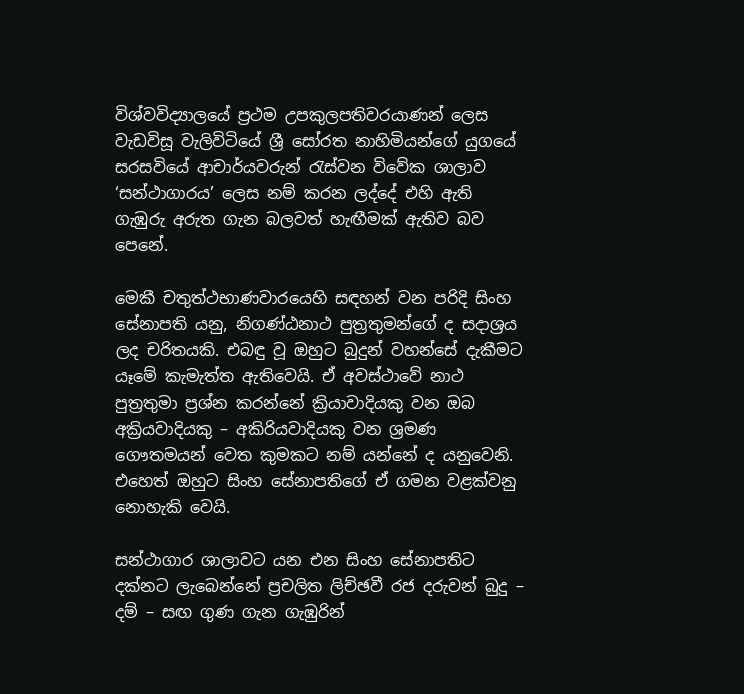විශ්වවිද්‍යාලයේ ප්‍රථම උපකුලපතිවරයාණන් ලෙස වැඩවිසූ වැලිවිටියේ ශ්‍රී සෝරත නාහිමියන්ගේ යුගයේ සරසවියේ ආචාර්යවරුන් රැස්වන විවේක ශාලාව ‘සන්ථාගාරය’ ලෙස නම් කරන ලද්දේ එහි ඇති ගැඹුරු අරුත ගැන බලවත් හැඟීමක් ඇතිව බව පෙනේ.

මෙකී චතුත්ථභාණවාරයෙහි සඳහන් වන පරිදි සිංහ සේනාපති යනු, නිගණ්ඨනාථ පුත්‍රතුමන්ගේ ද සදාශ්‍රය ලද චරිතයකි. එබඳු වූ ඔහුට බුදුන් වහන්සේ දැකීමට යෑමේ කැමැත්ත ඇතිවෙයි. ඒ අවස්ථාවේ නාථ පුත්‍රතුමා ප්‍රශ්න කරන්නේ ක්‍රියාවාදියකු වන ඔබ අක්‍රියවාදියකු – අකිරියවාදියකු වන ශ්‍රමණ ගෞතමයන් වෙත කුමකට නම් යන්නේ ද යනුවෙනි. එහෙත් ඔහුට සිංහ සේනාපතිගේ ඒ ගමන වළක්වනු නොහැකි වෙයි.

සන්ථාගාර ශාලාවට යන එන සිංහ සේනාපතිට දක්නට ලැබෙන්නේ ප්‍රචලිත ලිච්ඡවී රජ දරුවන් බුදු – දම් – සඟ ගුණ ගැන ගැඹුරින්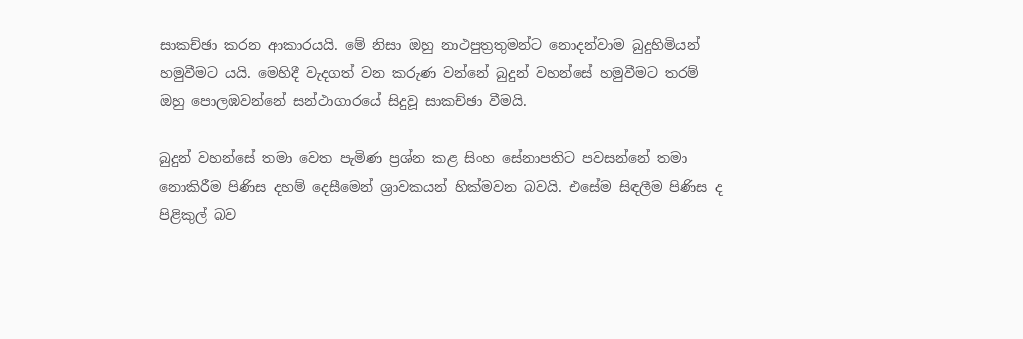සාකච්ඡා කරන ආකාරයයි. මේ නිසා ඔහු නාථපුත්‍රතුමන්ට නොදන්වාම බුදුහිමියන් හමුවීමට යයි. මෙහිදී වැදගත් වන කරුණ වන්නේ බුදුන් වහන්සේ හමුවීමට තරම් ඔහු පොලඹවන්නේ සන්ථාගාරයේ සිදුවූ සාකච්ඡා වීමයි.

බුදුන් වහන්සේ තමා වෙත පැමිණ ප්‍රශ්න කළ සිංහ සේනාපතිට පවසන්නේ තමා නොකිරීම පිණිස දහම් දෙසීමෙන් ශ්‍රාවකයන් හික්මවන බවයි. එසේම සිඳලීම පිණිස ද පිළිකුල් බව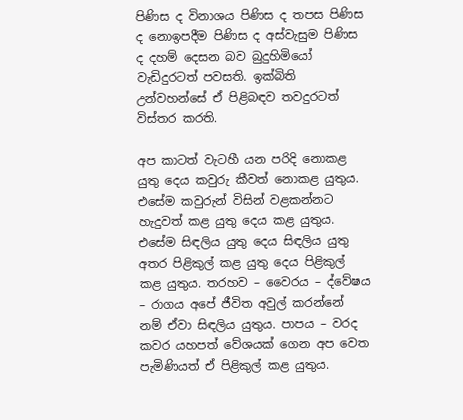පිණිස ද විනාශය පිණිස ද තපස පිණිස ද නොඉපදීම පිණිස ද අස්වැසුම පිණිස ද දහම් දෙසන බව බුදුහිමියෝ වැඩිදුරටත් පවසති. ඉක්බිති උන්වහන්සේ ඒ පිළිබඳව තවදුරටත් විස්තර කරති.

අප කාටත් වැටහී යන පරිදි නොකළ යුතු දෙය කවුරු කීවත් නොකළ යුතුය. එසේම කවුරුන් විසින් වළකන්නට හැදුවත් කළ යුතු දෙය කළ යුතුය. එසේම සිඳලිය යුතු දෙය සිඳලිය යුතු අතර පිළිකුල් කළ යුතු දෙය පිළිකුල් කළ යුතුය. තරහව – වෛරය – ද්වේෂය – රාගය අපේ ජීවිත අවුල් කරන්නේ නම් ඒවා සිඳලිය යුතුය. පාපය – වරද කවර යහපත් වේශයක් ගෙන අප වෙත පැමිණියත් ඒ පිළිකුල් කළ යුතුය.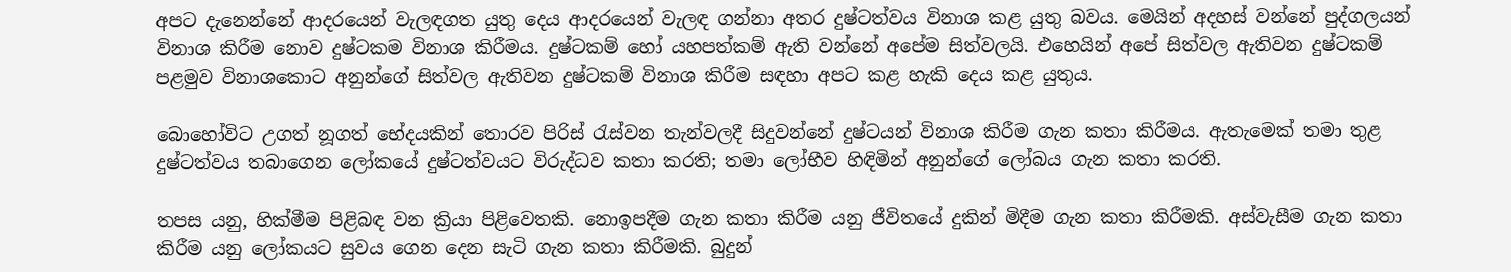අපට දැනෙන්නේ ආදරයෙන් වැලඳගත යුතු දෙය ආදරයෙන් වැලඳ ගන්නා අතර දුෂ්ටත්වය විනාශ කළ යුතු බවය. මෙයින් අදහස් වන්නේ පුද්ගලයන් විනාශ කිරීම නොව දුෂ්ටකම විනාශ කිරීමය. දුෂ්ටකම් හෝ යහපත්කම් ඇති වන්නේ අපේම සිත්වලයි. එහෙයින් අපේ සිත්වල ඇතිවන දුෂ්ටකම් පළමුව විනාශකොට අනුන්ගේ සිත්වල ඇතිවන දුෂ්ටකම් විනාශ කිරීම සඳහා අපට කළ හැකි දෙය කළ යුතුය.

බොහෝවිට උගත් නූගත් භේදයකින් තොරව පිරිස් රැස්වන තැන්වලදී සිදුවන්නේ දුෂ්ටයන් විනාශ කිරීම ගැන කතා කිරීමය. ඇතැමෙක් තමා තුළ දුෂ්ටත්වය තබාගෙන ලෝකයේ දුෂ්ටත්වයට විරුද්ධව කතා කරති; තමා ලෝභීව හිඳිමින් අනුන්ගේ ලෝබය ගැන කතා කරති.

තපස යනු, හික්මීම පිළිබඳ වන ක්‍රියා පිළිවෙතකි. නොඉපදීම ගැන කතා කිරීම යනු ජීවිතයේ දුකින් මිදීම ගැන කතා කිරීමකි. අස්වැසීම ගැන කතා කිරීම යනු ලෝකයට සුවය ගෙන දෙන සැටි ගැන කතා කිරීමකි. බුදුන්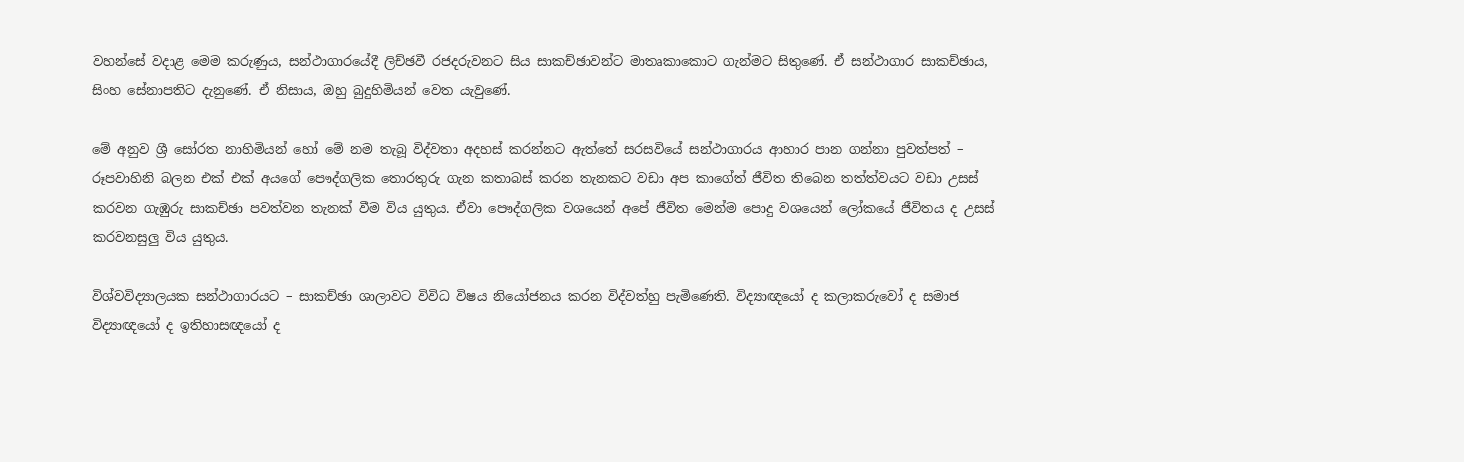වහන්සේ වදාළ මෙම කරුණුය, සන්ථාගාරයේදී ලිච්ඡවී රජදරුවනට සිය සාකච්ඡාවන්ට මාතෘකාකොට ගැන්මට සිතුණේ. ඒ සන්ථාගාර සාකච්ඡාය, සිංහ සේනාපතිට දැනුණේ. ඒ නිසාය, ඔහු බුදුහිමියන් වෙත යැවුණේ.

මේ අනුව ශ්‍රී සෝරත නාහිමියන් හෝ මේ නම තැබූ විද්වතා අදහස් කරන්නට ඇත්තේ සරසවියේ සන්ථාගාරය ආහාර පාන ගන්නා පුවත්පත් – රූපවාහිනි බලන එක් එක් අයගේ පෞද්ගලික තොරතුරු ගැන කතාබස් කරන තැනකට වඩා අප කාගේත් ජීවිත තිබෙන තත්ත්වයට වඩා උසස් කරවන ගැඹුරු සාකච්ඡා පවත්වන තැනක් වීම විය යුතුය. ඒවා පෞද්ගලික වශයෙන් අපේ ජීවිත මෙන්ම පොදු වශයෙන් ලෝකයේ ජීවිතය ද උසස් කරවනසුලු විය යුතුය.

විශ්වවිද්‍යාලයක සන්ථාගාරයට – සාකච්ඡා ශාලාවට විවිධ විෂය නියෝජනය කරන විද්වත්හු පැමිණෙති. විද්‍යාඥයෝ ද කලාකරුවෝ ද සමාජ විද්‍යාඥයෝ ද ඉතිහාසඥයෝ ද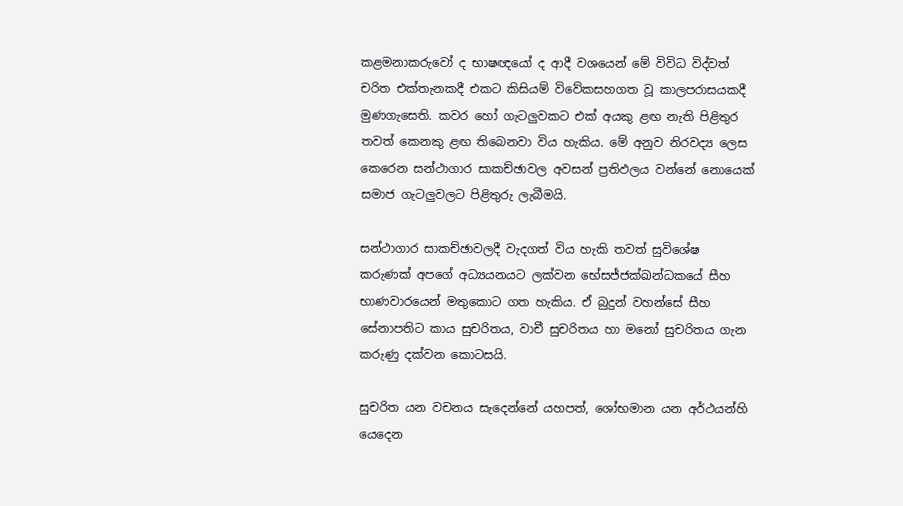කළමනාකරුවෝ ද භාෂඥයෝ ද ආදී වශයෙන් මේ විවිධ විද්වත් චරිත එක්තැනකදී එකට කිසියම් විවේකසහගත වූ කාලපරාසයකදී මුණගැසෙති. කවර හෝ ගැටලුවකට එක් අයකු ළඟ නැති පිළිතුර තවත් කෙනකු ළඟ තිබෙනවා විය හැකිය. මේ අනුව නිරවද්‍ය ලෙස කෙරෙන සන්ථාගාර සාකච්ඡාවල අවසන් ප්‍රතිඵලය වන්නේ නොයෙක් සමාජ ගැටලුවලට පිළිතුරු ලැබීමයි.

සන්ථාගාර සාකච්ඡාවලදී වැදගත් විය හැකි තවත් සුවිශේෂ කරුණක් අපගේ අධ්‍යයනයට ලක්වන භේසජ්ජක්ඛන්ධකයේ සීහ භාණවාරයෙන් මතුකොට ගත හැකිය. ඒ බුදුන් වහන්සේ සීහ සේනාපතිට කාය සුචරිතය, වාචී සුචරිතය හා මනෝ සුචරිතය ගැන කරුණු දක්වන කොටසයි.

සුචරිත යන වචනය සැදෙන්නේ යහපත්, ශෝභමාන යන අර්ථයන්හි යෙදෙන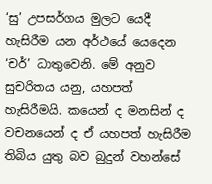‘සු’ උපසර්ගය මුලට යෙදී හැසිරීම යන අර්ථයේ යෙදෙන ‘චර්’ ධාතුවෙනි. මේ අනුව සුචරිතය යනු, යහපත් හැසිරීමයි. කයෙන් ද මනසින් ද වචනයෙන් ද ඒ යහපත් හැසිරීම තිබිය යුතු බව බුදුන් වහන්සේ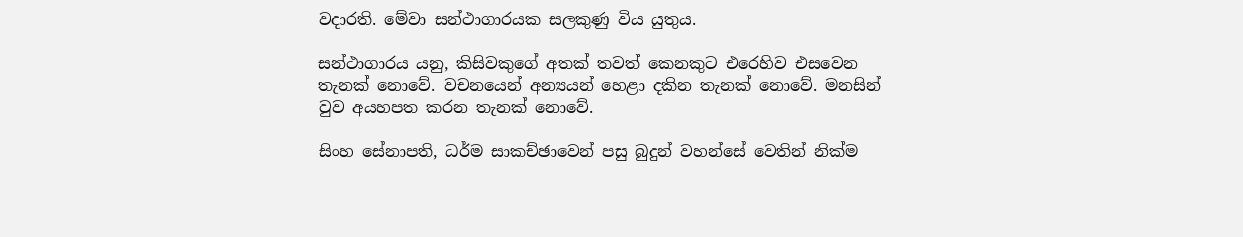වදාරති. මේවා සන්ථාගාරයක සලකුණු විය යුතුය.

සන්ථාගාරය යනු, කිසිවකුගේ අතක් තවත් කෙනකුට එරෙහිව එසවෙන තැනක් නොවේ. වචනයෙන් අන්‍යයන් හෙළා දකින තැනක් නොවේ. මනසින් වුව අයහපත කරන තැනක් නොවේ.

සිංහ සේනාපති, ධර්ම සාකච්ඡාවෙන් පසු බුදුන් වහන්සේ වෙතින් නික්ම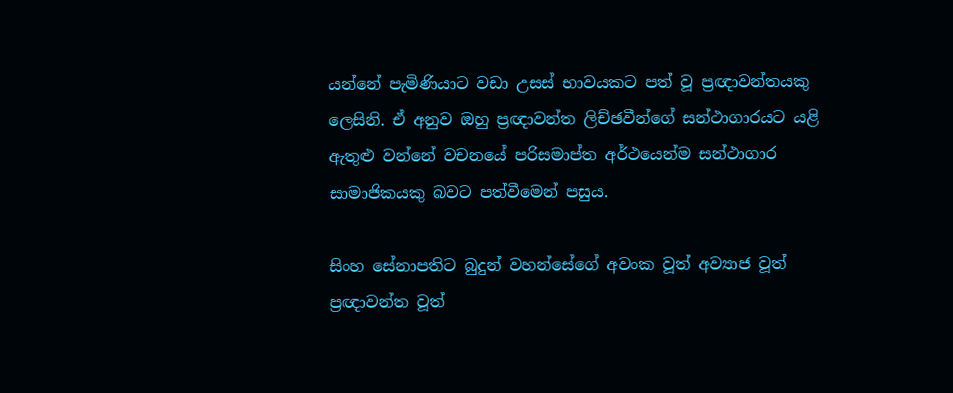යන්නේ පැමිණියාට වඩා උසස් භාවයකට පත් වූ ප්‍රඥාවන්තයකු ලෙසිනි. ඒ අනුව ඔහු ප්‍රඥාවන්ත ලිච්ඡවීන්ගේ සන්ථාගාරයට යළි ඇතුළු වන්නේ වචනයේ පරිසමාප්ත අර්ථයෙන්ම සන්ථාගාර සාමාජිකයකු බවට පත්වීමෙන් පසුය.

සිංහ සේනාපතිට බුදුන් වහන්සේගේ අවංක වූත් අව්‍යාජ වූත් ප්‍රඥාවන්ත වූත්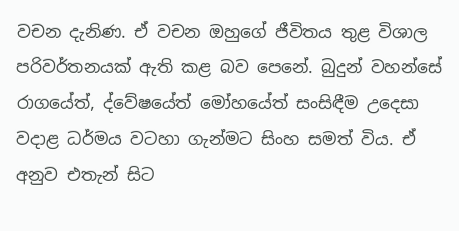වචන දැනිණ. ඒ වචන ඔහුගේ ජීවිතය තුළ විශාල පරිවර්තනයක් ඇති කළ බව පෙනේ. බුදුන් වහන්සේ රාගයේත්, ද්වේෂයේත් මෝහයේත් සංසිඳීම උදෙසා වදාළ ධර්මය වටහා ගැන්මට සිංහ සමත් විය. ඒ අනුව එතැන් සිට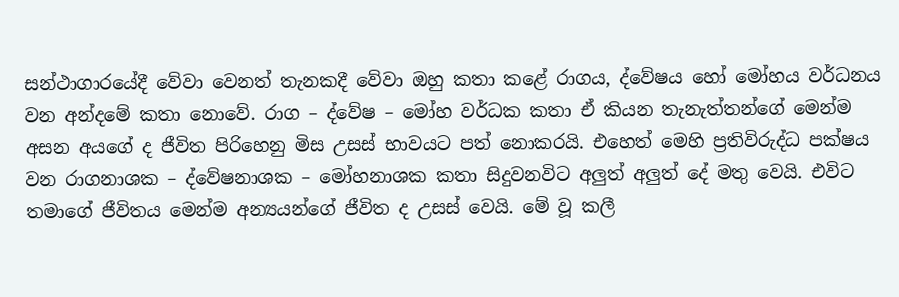සන්ථාගාරයේදී වේවා වෙනත් තැනකදී වේවා ඔහු කතා කළේ රාගය, ද්වේෂය හෝ මෝහය වර්ධනය වන අන්දමේ කතා නොවේ. රාග – ද්වේෂ – මෝහ වර්ධක කතා ඒ කියන තැනැත්තන්ගේ මෙන්ම අසන අයගේ ද ජීවිත පිරිහෙනු මිස උසස් භාවයට පත් නොකරයි. එහෙත් මෙහි ප්‍රතිවිරුද්ධ පක්ෂය වන රාගනාශක – ද්වේෂනාශක – මෝහනාශක කතා සිදුවනවිට අලුත් අලුත් දේ මතු වෙයි. එවිට තමාගේ ජීවිතය මෙන්ම අන්‍යයන්ගේ ජීවිත ද උසස් වෙයි. මේ වූ කලී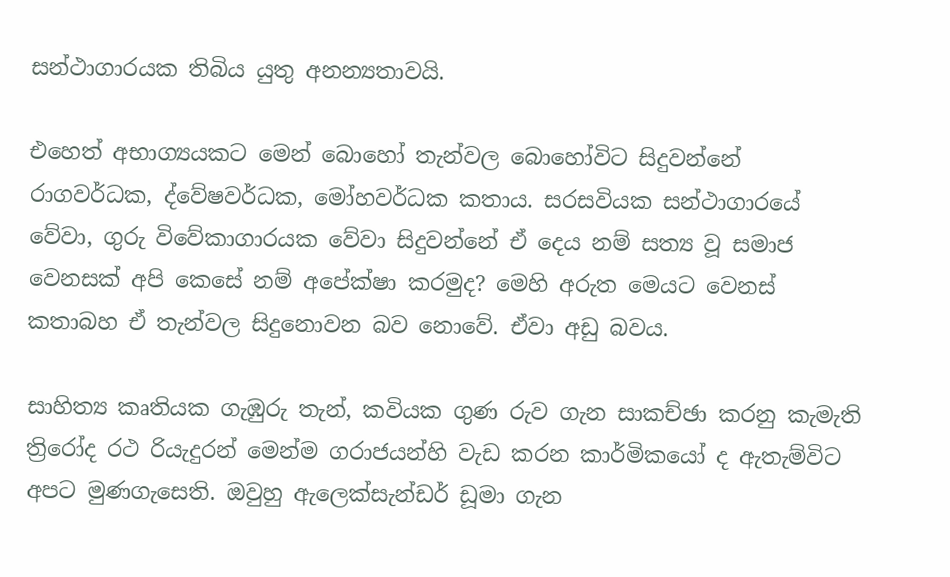සන්ථාගාරයක තිබිය යුතු අනන්‍යතාවයි.

එහෙත් අභාග්‍යයකට මෙන් බොහෝ තැන්වල බොහෝවිට සිදුවන්නේ රාගවර්ධක, ද්වේෂවර්ධක, මෝහවර්ධක කතාය. සරසවියක සන්ථාගාරයේ වේවා, ගුරු විවේකාගාරයක වේවා සිදුවන්නේ ඒ දෙය නම් සත්‍ය වූ සමාජ වෙනසක් අපි කෙසේ නම් අපේක්ෂා කරමුද? මෙහි අරුත මෙයට වෙනස් කතාබහ ඒ තැන්වල සිදුනොවන බව නොවේ. ඒවා අඩු බවය.

සාහිත්‍ය කෘතියක ගැඹුරු තැන්, කවියක ගුණ රුව ගැන සාකච්ඡා කරනු කැමැති ත්‍රිරෝද රථ රියැදුරන් මෙන්ම ගරාජයන්හි වැඩ කරන කාර්මිකයෝ ද ඇතැම්විට අපට මුණගැසෙති. ඔවුහු ඇලෙක්සැන්ඩර් ඩූමා ගැන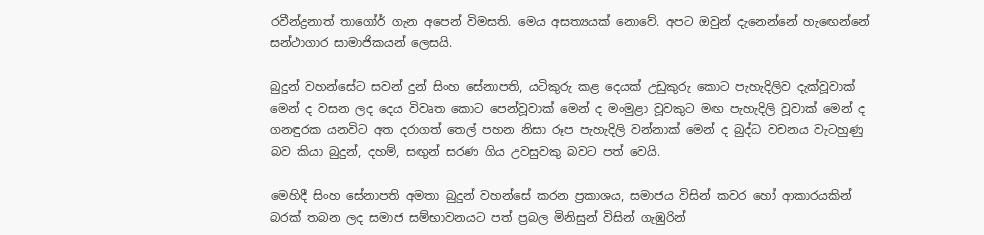රවීන්ද්‍රනාත් තාගෝර් ගැන අපෙන් විමසති. මෙය අසත්‍යයක් නොවේ. අපට ඔවුන් දැනෙන්නේ හැඟෙන්නේ සන්ථාගාර සාමාජිකයන් ලෙසයි.

බුදුන් වහන්සේට සවන් දුන් සිංහ සේනාපති, යටිකුරු කළ දෙයක් උඩුකුරු කොට පැහැදිලිව දැක්වූවාක් මෙන් ද වසන ලද දෙය විවෘත කොට පෙන්වූවාක් මෙන් ද මංමුළා වූවකුට මඟ පැහැදිලි වූවාක් මෙන් ද ගනඳුරක යනවිට අත දරාගත් තෙල් පහන නිසා රූප පැහැදිලි වන්නාක් මෙන් ද බුද්ධ වචනය වැටහුණු බව කියා බුදුන්, දහම්, සඟුන් සරණ ගිය උවසුවකු බවට පත් වෙයි.

මෙහිදී සිංහ සේනාපති අමතා බුදුන් වහන්සේ කරන ප්‍රකාශය, සමාජය විසින් කවර හෝ ආකාරයකින් බරක් තබන ලද සමාජ සම්භාවනයට පත් ප්‍රබල මිනිසුන් විසින් ගැඹුරින්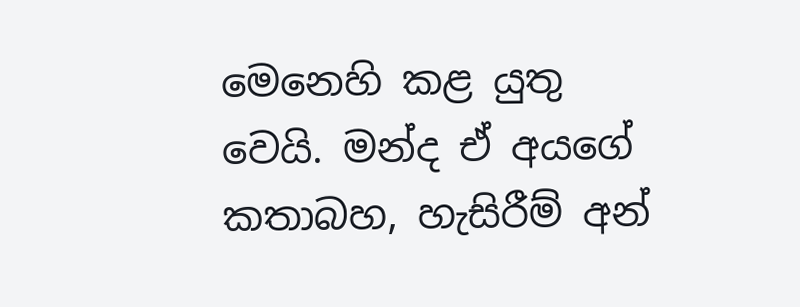මෙනෙහි කළ යුතු වෙයි. මන්ද ඒ අයගේ කතාබහ, හැසිරීම් අන්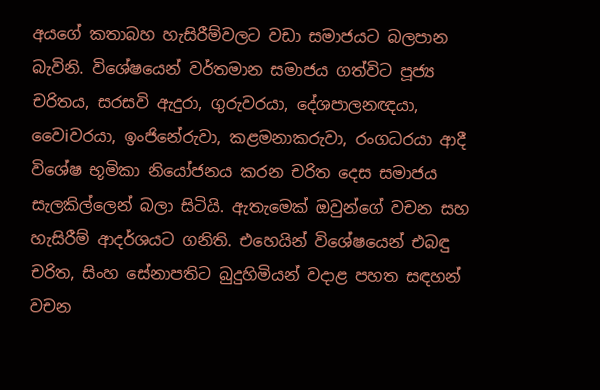අයගේ කතාබහ හැසිරීම්වලට වඩා සමාජයට බලපාන බැවිනි. විශේෂයෙන් වර්තමාන සමාජය ගත්විට පූජ්‍ය චරිතය, සරසවි ඇදුරා, ගුරුවරයා, දේශපාලනඥයා, වෛiවරයා, ඉංජිනේරුවා, කළමනාකරුවා, රංගධරයා ආදී විශේෂ භූමිකා නියෝජනය කරන චරිත දෙස සමාජය සැලකිල්ලෙන් බලා සිටියි. ඇතැමෙක් ඔවුන්ගේ වචන සහ හැසිරීම් ආදර්ශයට ගනිති. එහෙයින් විශේෂයෙන් එබඳු චරිත, සිංහ සේනාපතිට බුදුහිමියන් වදාළ පහත සඳහන් වචන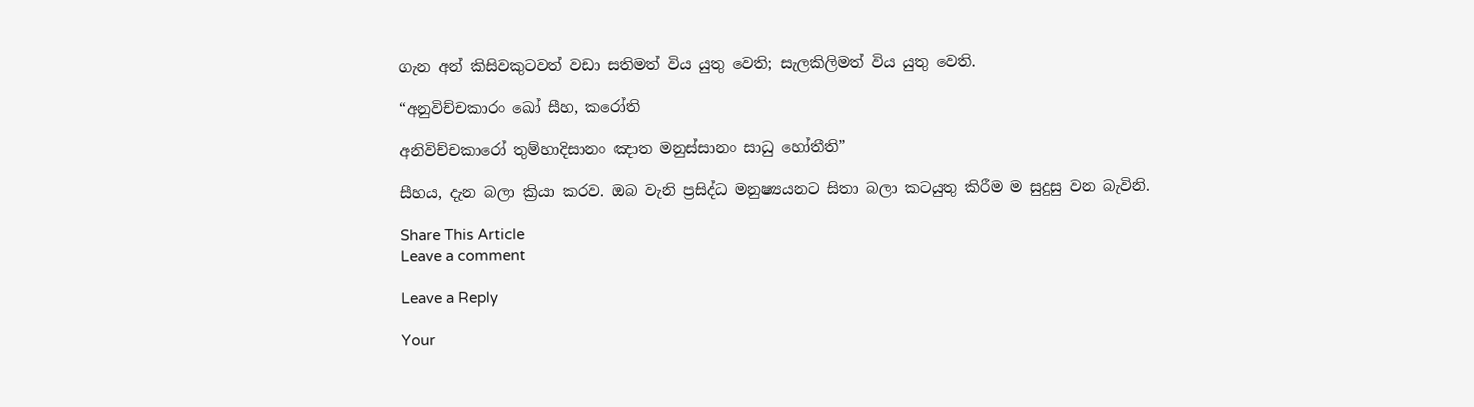ගැන අන් කිසිවකුටවත් වඩා සතිමත් විය යුතු වෙති; සැලකිලිමත් විය යුතු වෙති.

“අනුවිච්චකාරං ඛෝ සීහ, කරෝති

අනිවිච්චකාරෝ තුම්හාදිසානං ඤාත මනුස්සානං සාධු හෝතීති”

සීහය, දැන බලා ක්‍රියා කරව. ඔබ වැනි ප්‍රසිද්ධ මනුෂ්‍යයනට සිතා බලා කටයුතු කිරීම ම සුදුසු වන බැවිනි.

Share This Article
Leave a comment

Leave a Reply

Your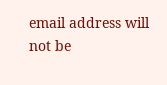email address will not be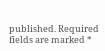published. Required fields are marked *